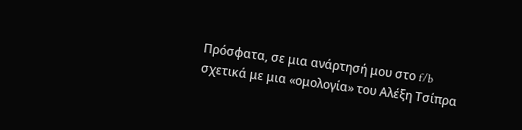Πρόσφατα, σε μια ανάρτησή μου στο f/b σχετικά με μια «ομολογία» του Αλέξη Τσίπρα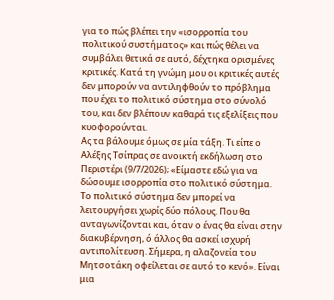για το πώς βλέπει την «ισορροπία του πολιτικού συστήματος» και πώς θέλει να συμβάλει θετικά σε αυτό, δέχτηκα ορισμένες κριτικές. Κατά τη γνώμη μου οι κριτικές αυτές δεν μπορούν να αντιληφθούν το πρόβλημα που έχει το πολιτικό σύστημα στο σύνολό του, και δεν βλέπουν καθαρά τις εξελίξεις που κυοφορούνται.
Ας τα βάλουμε όμως σε μία τάξη. Τι είπε ο Αλέξης Τσίπρας σε ανοικτή εκδήλωση στο Περιστέρι (9/7/2026); «Είμαστε εδώ για να δώσουμε ισορροπία στο πολιτικό σύστημα. Το πολιτικό σύστημα δεν μπορεί να λειτουργήσει χωρίς δύο πόλους. Που θα ανταγωνίζονται και, όταν ο ένας θα είναι στην διακυβέρνηση, ό άλλος θα ασκεί ισχυρή αντιπολίτευση. Σήμερα, η αλαζονεία του Μητσοτάκη οφείλεται σε αυτό το κενό». Είναι μια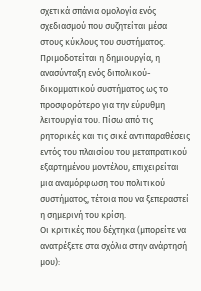σχετικά σπάνια ομολογία ενός σχεδιασμού που συζητείται μέσα στους κύκλους του συστήματος. Πριμοδοτείται η δημιουργία, η ανασύνταξη ενός διπολικού-δικομματικού συστήματος ως το προσφορότερο για την εύρυθμη λειτουργία του. Πίσω από τις ρητορικές και τις σικέ αντιπαραθέσεις εντός του πλαισίου του μεταπρατικού εξαρτημένου μοντέλου, επιχειρείται μια αναμόρφωση του πολιτικού συστήματος, τέτοια που να ξεπεραστεί η σημερινή του κρίση.
Οι κριτικές που δέχτηκα (μπορείτε να ανατρέξετε στα σχόλια στην ανάρτησή μου):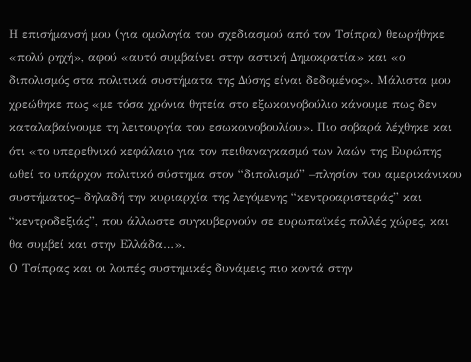Η επισήμανσή μου (για ομολογία του σχεδιασμού από τον Τσίπρα) θεωρήθηκε «πολύ ρηχή», αφού «αυτό συμβαίνει στην αστική Δημοκρατία» και «ο διπολισμός στα πολιτικά συστήματα της Δύσης είναι δεδομένος». Μάλιστα μου χρεώθηκε πως «με τόσα χρόνια θητεία στο εξωκοινοβούλιο κάνουμε πως δεν καταλαβαίνουμε τη λειτουργία του εσωκοινοβουλίου». Πιο σοβαρά λέχθηκε και ότι «το υπερεθνικό κεφάλαιο για τον πειθαναγκασμό των λαών της Ευρώπης ωθεί το υπάρχον πολιτικό σύστημα στον “διπολισμό” –πλησίον του αμερικάνικου συστήματος– δηλαδή την κυριαρχία της λεγόμενης “κεντροαριστεράς” και “κεντροδεξιάς”, που άλλωστε συγκυβερνούν σε ευρωπαϊκές πολλές χώρες, και θα συμβεί και στην Ελλάδα…».
Ο Τσίπρας και οι λοιπές συστημικές δυνάμεις πιο κοντά στην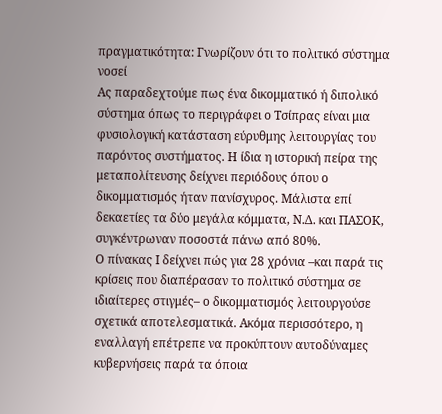πραγματικότητα: Γνωρίζουν ότι το πολιτικό σύστημα νοσεί
Ας παραδεχτούμε πως ένα δικομματικό ή διπολικό σύστημα όπως το περιγράφει ο Τσίπρας είναι μια φυσιολογική κατάσταση εύρυθμης λειτουργίας του παρόντος συστήματος. Η ίδια η ιστορική πείρα της μεταπολίτευσης δείχνει περιόδους όπου ο δικομματισμός ήταν πανίσχυρος. Μάλιστα επί δεκαετίες τα δύο μεγάλα κόμματα, Ν.Δ. και ΠΑΣΟΚ, συγκέντρωναν ποσοστά πάνω από 80%.
Ο πίνακας Ι δείχνει πώς για 28 χρόνια –και παρά τις κρίσεις που διαπέρασαν το πολιτικό σύστημα σε ιδιαίτερες στιγμές– ο δικομματισμός λειτουργούσε σχετικά αποτελεσματικά. Ακόμα περισσότερο, η εναλλαγή επέτρεπε να προκύπτουν αυτοδύναμες κυβερνήσεις παρά τα όποια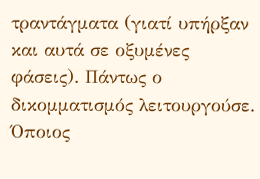τραντάγματα (γιατί υπήρξαν και αυτά σε οξυμένες φάσεις). Πάντως ο δικομματισμός λειτουργούσε. Όποιος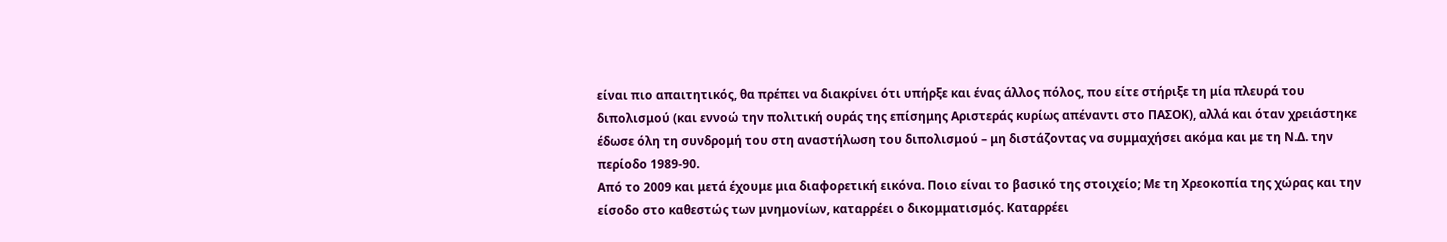είναι πιο απαιτητικός, θα πρέπει να διακρίνει ότι υπήρξε και ένας άλλος πόλος, που είτε στήριξε τη μία πλευρά του διπολισμού (και εννοώ την πολιτική ουράς της επίσημης Αριστεράς κυρίως απέναντι στο ΠΑΣΟΚ), αλλά και όταν χρειάστηκε έδωσε όλη τη συνδρομή του στη αναστήλωση του διπολισμού – μη διστάζοντας να συμμαχήσει ακόμα και με τη Ν.Δ. την περίοδο 1989-90.
Από το 2009 και μετά έχουμε μια διαφορετική εικόνα. Ποιο είναι το βασικό της στοιχείο; Με τη Χρεοκοπία της χώρας και την είσοδο στο καθεστώς των μνημονίων, καταρρέει ο δικομματισμός. Καταρρέει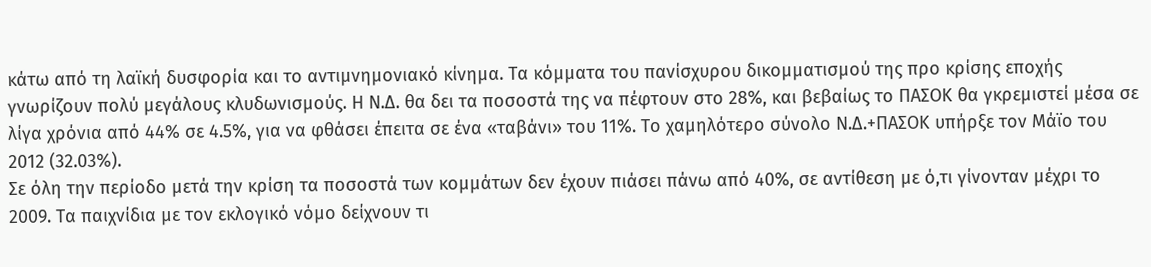κάτω από τη λαϊκή δυσφορία και το αντιμνημονιακό κίνημα. Τα κόμματα του πανίσχυρου δικομματισμού της προ κρίσης εποχής γνωρίζουν πολύ μεγάλους κλυδωνισμούς. Η Ν.Δ. θα δει τα ποσοστά της να πέφτουν στο 28%, και βεβαίως το ΠΑΣΟΚ θα γκρεμιστεί μέσα σε λίγα χρόνια από 44% σε 4.5%, για να φθάσει έπειτα σε ένα «ταβάνι» του 11%. Το χαμηλότερο σύνολο Ν.Δ.+ΠΑΣΟΚ υπήρξε τον Μάϊο του 2012 (32.03%).
Σε όλη την περίοδο μετά την κρίση τα ποσοστά των κομμάτων δεν έχουν πιάσει πάνω από 40%, σε αντίθεση με ό,τι γίνονταν μέχρι το 2009. Τα παιχνίδια με τον εκλογικό νόμο δείχνουν τι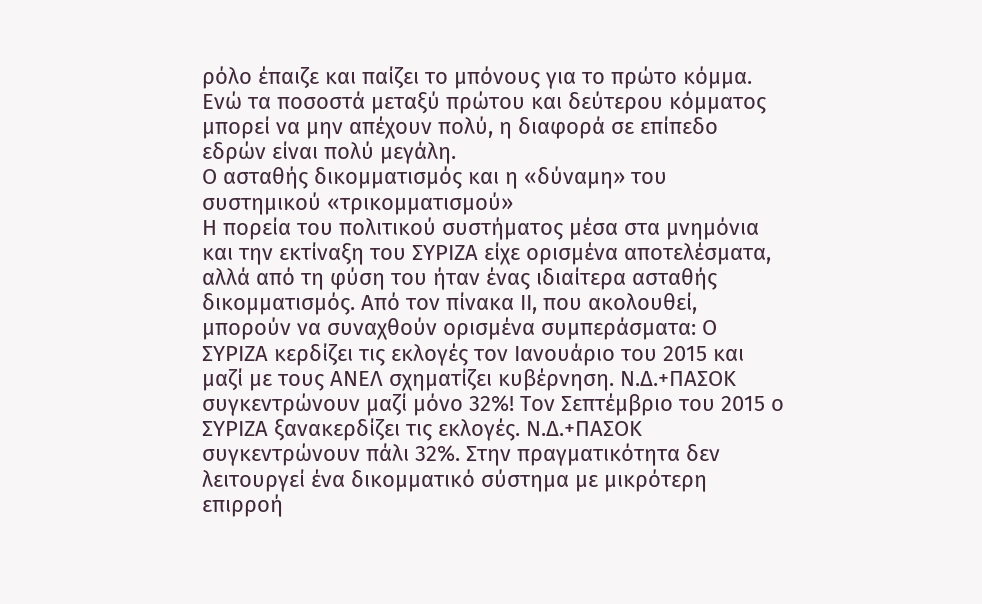ρόλο έπαιζε και παίζει το μπόνους για το πρώτο κόμμα. Ενώ τα ποσοστά μεταξύ πρώτου και δεύτερου κόμματος μπορεί να μην απέχουν πολύ, η διαφορά σε επίπεδο εδρών είναι πολύ μεγάλη.
Ο ασταθής δικομματισμός και η «δύναμη» του συστημικού «τρικομματισμού»
Η πορεία του πολιτικού συστήματος μέσα στα μνημόνια και την εκτίναξη του ΣΥΡΙΖΑ είχε ορισμένα αποτελέσματα, αλλά από τη φύση του ήταν ένας ιδιαίτερα ασταθής δικομματισμός. Από τον πίνακα ΙΙ, που ακολουθεί, μπορούν να συναχθούν ορισμένα συμπεράσματα: Ο ΣΥΡΙΖΑ κερδίζει τις εκλογές τον Ιανουάριο του 2015 και μαζί με τους ΑΝΕΛ σχηματίζει κυβέρνηση. Ν.Δ.+ΠΑΣΟΚ συγκεντρώνουν μαζί μόνο 32%! Τον Σεπτέμβριο του 2015 ο ΣΥΡΙΖΑ ξανακερδίζει τις εκλογές. Ν.Δ.+ΠΑΣΟΚ συγκεντρώνουν πάλι 32%. Στην πραγματικότητα δεν λειτουργεί ένα δικομματικό σύστημα με μικρότερη επιρροή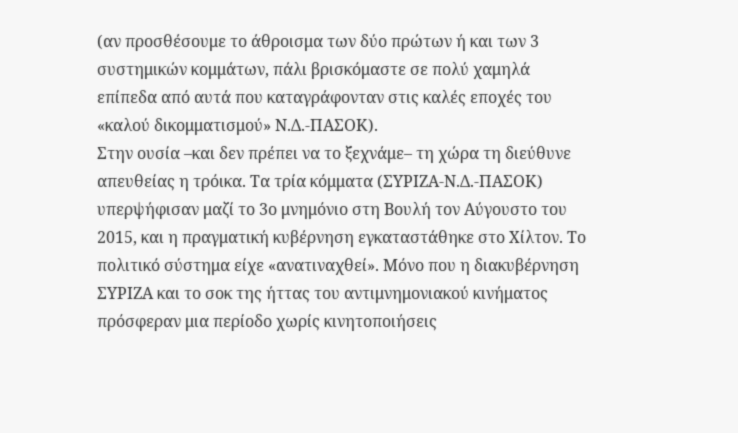(αν προσθέσουμε το άθροισμα των δύο πρώτων ή και των 3 συστημικών κομμάτων, πάλι βρισκόμαστε σε πολύ χαμηλά επίπεδα από αυτά που καταγράφονταν στις καλές εποχές του «καλού δικομματισμού» Ν.Δ.-ΠΑΣΟΚ).
Στην ουσία –και δεν πρέπει να το ξεχνάμε– τη χώρα τη διεύθυνε απευθείας η τρόικα. Τα τρία κόμματα (ΣΥΡΙΖΑ-Ν.Δ.-ΠΑΣΟΚ) υπερψήφισαν μαζί το 3ο μνημόνιο στη Βουλή τον Αύγουστο του 2015, και η πραγματική κυβέρνηση εγκαταστάθηκε στο Χίλτον. Το πολιτικό σύστημα είχε «ανατιναχθεί». Μόνο που η διακυβέρνηση ΣΥΡΙΖΑ και το σοκ της ήττας του αντιμνημονιακού κινήματος πρόσφεραν μια περίοδο χωρίς κινητοποιήσεις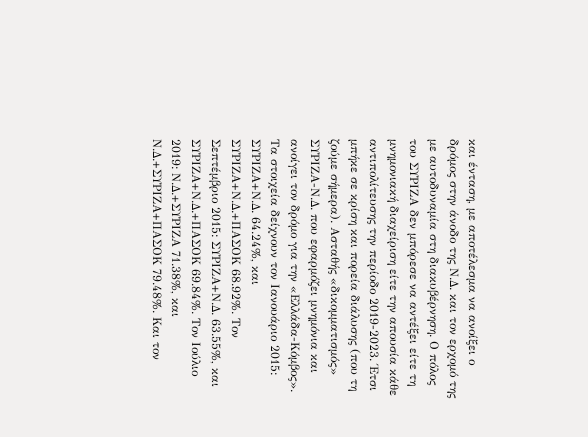και ένταση, με αποτέλεσμα να ανοίξει ο δρόμος στην άνοδο της Ν.Δ. και τον ερχομό της με αυτοδυναμία στη διακυβέρνηση. Ο πόλος του ΣΥΡΙΖΑ δεν μπόρεσε να αντέξει είτε τη μνημονιακή διαχείριση είτε την απουσία κάθε αντιπολίτευσης την περίοδο 2019-2023. Έτσι μπήκε σε κρίση και πορεία διάλυσης (που τη ζούμε σήμερα). Ασταθής «δικομματισμός» ΣΥΡΙΖΑ-Ν.Δ. που εφαρμόζει μνημόνια και ανοίγει τον δρόμο για την «Ελλάδα-Κόμβος».
Τα στοιχεία δείχνουν τον Ιανουάριο 2015: ΣΥΡΙΖΑ+Ν.Δ. 64.24%, και ΣΥΡΙΖΑ+Ν.Δ.+ΠΑΣΟΚ 68.92%. Τον Σεπτέμβριο 2015: ΣΥΡΙΖΑ+Ν.Δ. 63.55%, και ΣΥΡΙΖΑ+Ν.Δ.+ΠΑΣΟΚ 69.84%. Τον Ιούλιο 2019: Ν.Δ.+ΣΥΡΙΖΑ 71.38%, και Ν.Δ.+ΣΥΡΙΖΑ+ΠΑΣΟΚ 79.48%. Και τον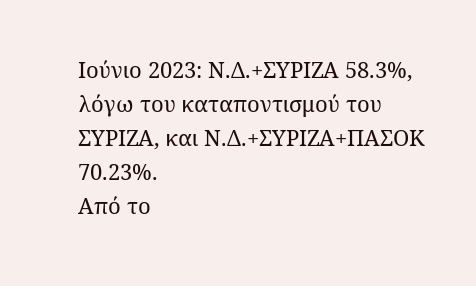Ιούνιο 2023: Ν.Δ.+ΣΥΡΙΖΑ 58.3%, λόγω του καταποντισμού του ΣΥΡΙΖΑ, και Ν.Δ.+ΣΥΡΙΖΑ+ΠΑΣΟΚ 70.23%.
Από το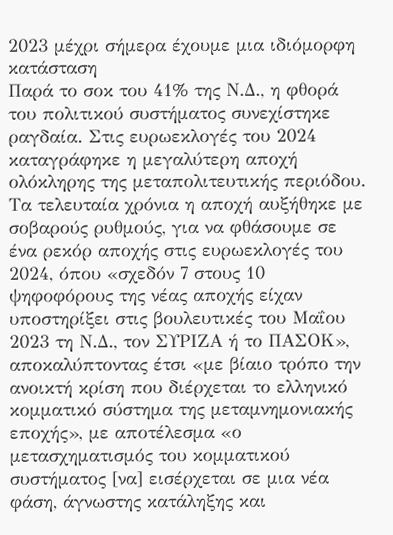2023 μέχρι σήμερα έχουμε μια ιδιόμορφη κατάσταση
Παρά το σοκ του 41% της Ν.Δ., η φθορά του πολιτικού συστήματος συνεχίστηκε ραγδαία. Στις ευρωεκλογές του 2024 καταγράφηκε η μεγαλύτερη αποχή ολόκληρης της μεταπολιτευτικής περιόδου.
Τα τελευταία χρόνια η αποχή αυξήθηκε με σοβαρούς ρυθμούς, για να φθάσουμε σε ένα ρεκόρ αποχής στις ευρωεκλογές του 2024, όπου «σχεδόν 7 στους 10 ψηφοφόρους της νέας αποχής είχαν υποστηρίξει στις βουλευτικές του Μαΐου 2023 τη Ν.Δ., τον ΣΥΡΙΖΑ ή το ΠΑΣΟΚ», αποκαλύπτοντας έτσι «με βίαιο τρόπο την ανοικτή κρίση που διέρχεται το ελληνικό κομματικό σύστημα της μεταμνημονιακής εποχής», με αποτέλεσμα «ο μετασχηματισμός του κομματικού συστήματος [να] εισέρχεται σε μια νέα φάση, άγνωστης κατάληξης και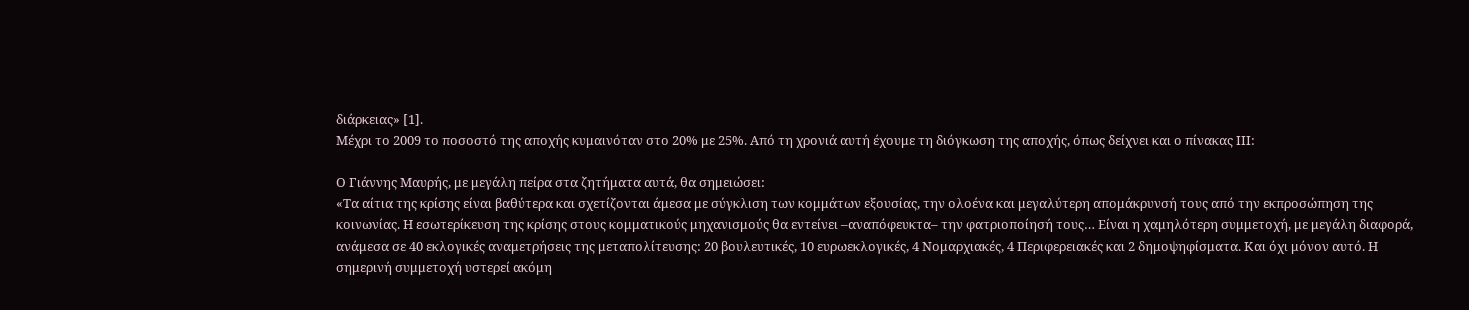διάρκειας» [1].
Μέχρι το 2009 το ποσοστό της αποχής κυμαινόταν στο 20% με 25%. Από τη χρονιά αυτή έχουμε τη διόγκωση της αποχής, όπως δείχνει και ο πίνακας ΙΙΙ:

Ο Γιάννης Μαυρής, με μεγάλη πείρα στα ζητήματα αυτά, θα σημειώσει:
«Τα αίτια της κρίσης είναι βαθύτερα και σχετίζονται άμεσα με σύγκλιση των κομμάτων εξουσίας, την ολοένα και μεγαλύτερη απομάκρυνσή τους από την εκπροσώπηση της κοινωνίας. Η εσωτερίκευση της κρίσης στους κομματικούς μηχανισμούς θα εντείνει –αναπόφευκτα– την φατριοποίησή τους… Είναι η χαμηλότερη συμμετοχή, με μεγάλη διαφορά, ανάμεσα σε 40 εκλογικές αναμετρήσεις της μεταπολίτευσης: 20 βουλευτικές, 10 ευρωεκλογικές, 4 Νομαρχιακές, 4 Περιφερειακές και 2 δημοψηφίσματα. Και όχι μόνον αυτό. Η σημερινή συμμετοχή υστερεί ακόμη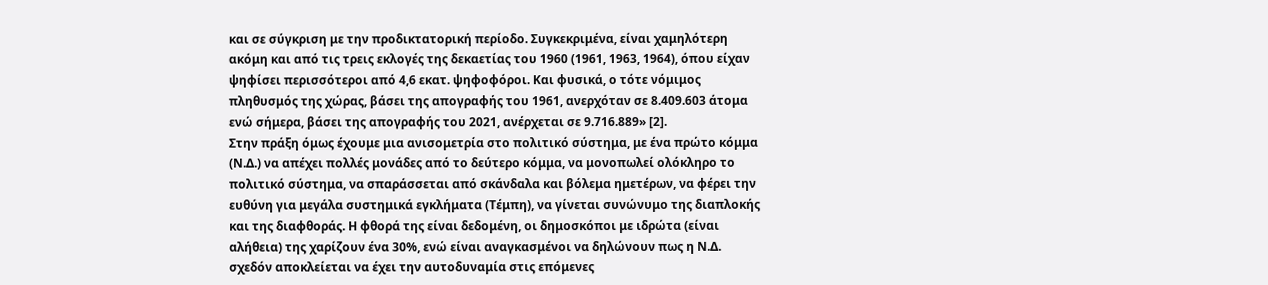και σε σύγκριση με την προδικτατορική περίοδο. Συγκεκριμένα, είναι χαμηλότερη ακόμη και από τις τρεις εκλογές της δεκαετίας του 1960 (1961, 1963, 1964), όπου είχαν ψηφίσει περισσότεροι από 4,6 εκατ. ψηφοφόροι. Και φυσικά, ο τότε νόμιμος πληθυσμός της χώρας, βάσει της απογραφής του 1961, ανερχόταν σε 8.409.603 άτομα ενώ σήμερα, βάσει της απογραφής του 2021, ανέρχεται σε 9.716.889» [2].
Στην πράξη όμως έχουμε μια ανισομετρία στο πολιτικό σύστημα, με ένα πρώτο κόμμα (Ν.Δ.) να απέχει πολλές μονάδες από το δεύτερο κόμμα, να μονοπωλεί ολόκληρο το πολιτικό σύστημα, να σπαράσσεται από σκάνδαλα και βόλεμα ημετέρων, να φέρει την ευθύνη για μεγάλα συστημικά εγκλήματα (Τέμπη), να γίνεται συνώνυμο της διαπλοκής και της διαφθοράς. Η φθορά της είναι δεδομένη, οι δημοσκόποι με ιδρώτα (είναι αλήθεια) της χαρίζουν ένα 30%, ενώ είναι αναγκασμένοι να δηλώνουν πως η Ν.Δ. σχεδόν αποκλείεται να έχει την αυτοδυναμία στις επόμενες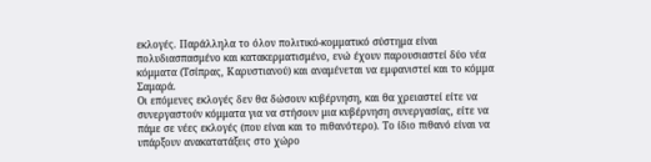εκλογές. Παράλληλα το όλον πολιτικό-κομματικό σύστημα είναι πολυδιασπασμένο και κατακερματισμένο, ενώ έχουν παρουσιαστεί δύο νέα κόμματα (Τσίπρας, Καρυστιανού) και αναμένεται να εμφανιστεί και το κόμμα Σαμαρά.
Οι επόμενες εκλογές δεν θα δώσουν κυβέρνηση, και θα χρειαστεί είτε να συνεργαστούν κόμματα για να στήσουν μια κυβέρνηση συνεργασίας, είτε να πάμε σε νέες εκλογές (που είναι και το πιθανότερο). Το ίδιο πιθανό είναι να υπάρξουν ανακατατάξεις στο χώρο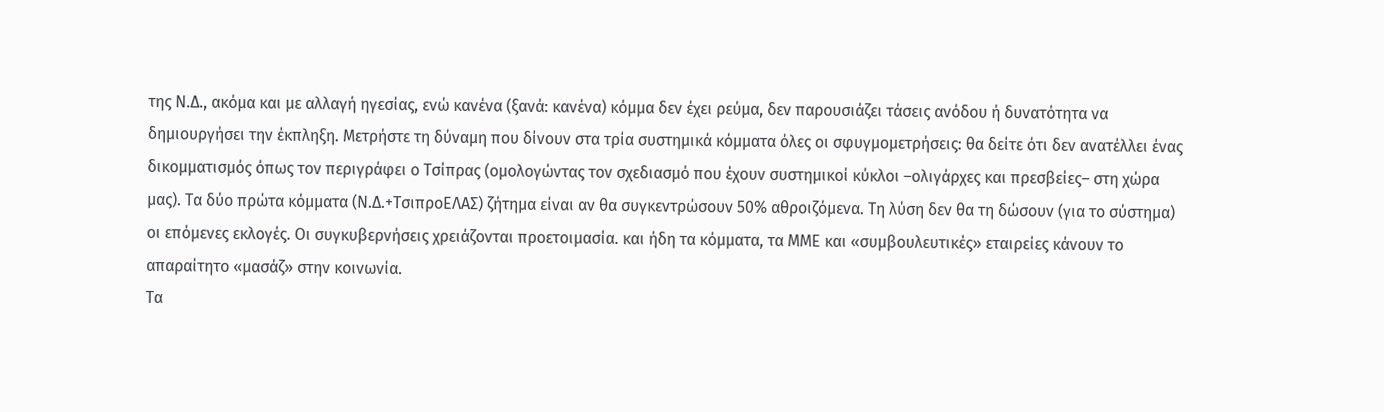της Ν.Δ., ακόμα και με αλλαγή ηγεσίας, ενώ κανένα (ξανά: κανένα) κόμμα δεν έχει ρεύμα, δεν παρουσιάζει τάσεις ανόδου ή δυνατότητα να δημιουργήσει την έκπληξη. Μετρήστε τη δύναμη που δίνουν στα τρία συστημικά κόμματα όλες οι σφυγμομετρήσεις: θα δείτε ότι δεν ανατέλλει ένας δικομματισμός όπως τον περιγράφει ο Τσίπρας (ομολογώντας τον σχεδιασμό που έχουν συστημικοί κύκλοι –ολιγάρχες και πρεσβείες– στη χώρα μας). Τα δύο πρώτα κόμματα (Ν.Δ.+ΤσιπροΕΛΑΣ) ζήτημα είναι αν θα συγκεντρώσουν 50% αθροιζόμενα. Τη λύση δεν θα τη δώσουν (για το σύστημα) οι επόμενες εκλογές. Οι συγκυβερνήσεις χρειάζονται προετοιμασία. και ήδη τα κόμματα, τα ΜΜΕ και «συμβουλευτικές» εταιρείες κάνουν το απαραίτητο «μασάζ» στην κοινωνία.
Τα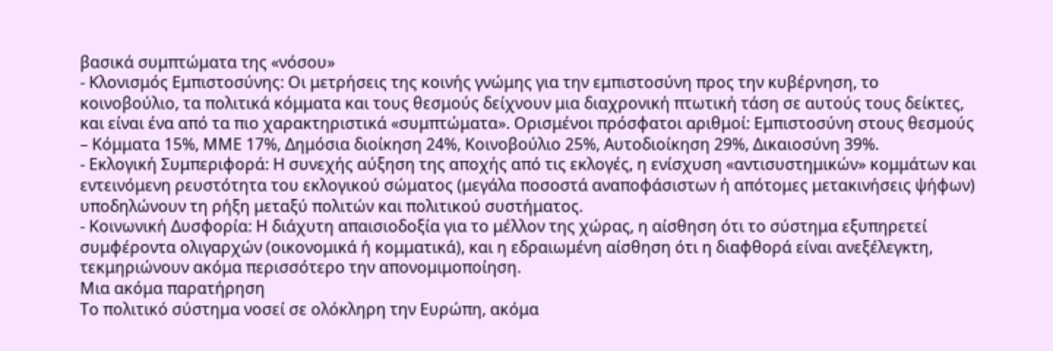βασικά συμπτώματα της «νόσου»
- Κλονισμός Εμπιστοσύνης: Οι μετρήσεις της κοινής γνώμης για την εμπιστοσύνη προς την κυβέρνηση, το κοινοβούλιο, τα πολιτικά κόμματα και τους θεσμούς δείχνουν μια διαχρονική πτωτική τάση σε αυτούς τους δείκτες, και είναι ένα από τα πιο χαρακτηριστικά «συμπτώματα». Ορισμένοι πρόσφατοι αριθμοί: Εμπιστοσύνη στους θεσμούς – Κόμματα 15%, ΜΜΕ 17%, Δημόσια διοίκηση 24%, Κοινοβούλιο 25%, Αυτοδιοίκηση 29%, Δικαιοσύνη 39%.
- Εκλογική Συμπεριφορά: Η συνεχής αύξηση της αποχής από τις εκλογές, η ενίσχυση «αντισυστημικών» κομμάτων και εντεινόμενη ρευστότητα του εκλογικού σώματος (μεγάλα ποσοστά αναποφάσιστων ή απότομες μετακινήσεις ψήφων) υποδηλώνουν τη ρήξη μεταξύ πολιτών και πολιτικού συστήματος.
- Κοινωνική Δυσφορία: Η διάχυτη απαισιοδοξία για το μέλλον της χώρας, η αίσθηση ότι το σύστημα εξυπηρετεί συμφέροντα ολιγαρχών (οικονομικά ή κομματικά), και η εδραιωμένη αίσθηση ότι η διαφθορά είναι ανεξέλεγκτη, τεκμηριώνουν ακόμα περισσότερο την απονομιμοποίηση.
Μια ακόμα παρατήρηση
Το πολιτικό σύστημα νοσεί σε ολόκληρη την Ευρώπη, ακόμα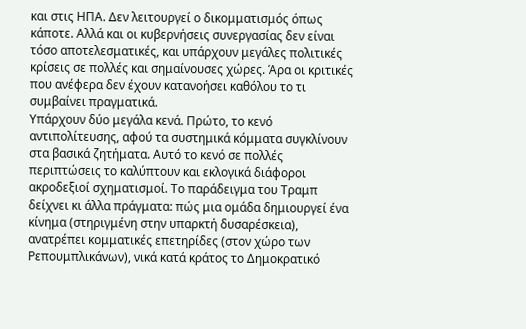και στις ΗΠΑ. Δεν λειτουργεί ο δικομματισμός όπως κάποτε. Αλλά και οι κυβερνήσεις συνεργασίας δεν είναι τόσο αποτελεσματικές, και υπάρχουν μεγάλες πολιτικές κρίσεις σε πολλές και σημαίνουσες χώρες. Άρα οι κριτικές που ανέφερα δεν έχουν κατανοήσει καθόλου το τι συμβαίνει πραγματικά.
Υπάρχουν δύο μεγάλα κενά. Πρώτο, το κενό αντιπολίτευσης, αφού τα συστημικά κόμματα συγκλίνουν στα βασικά ζητήματα. Αυτό το κενό σε πολλές περιπτώσεις το καλύπτουν και εκλογικά διάφοροι ακροδεξιοί σχηματισμοί. Το παράδειγμα του Τραμπ δείχνει κι άλλα πράγματα: πώς μια ομάδα δημιουργεί ένα κίνημα (στηριγμένη στην υπαρκτή δυσαρέσκεια), ανατρέπει κομματικές επετηρίδες (στον χώρο των Ρεπουμπλικάνων), νικά κατά κράτος το Δημοκρατικό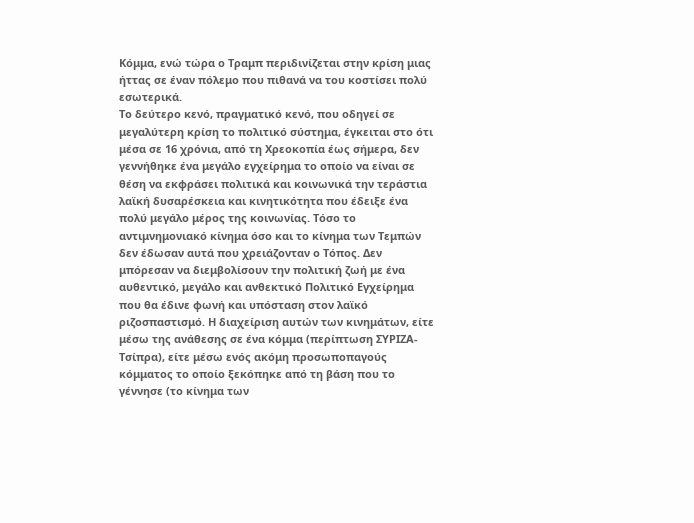Κόμμα, ενώ τώρα ο Τραμπ περιδινίζεται στην κρίση μιας ήττας σε έναν πόλεμο που πιθανά να του κοστίσει πολύ εσωτερικά.
Το δεύτερο κενό, πραγματικό κενό, που οδηγεί σε μεγαλύτερη κρίση το πολιτικό σύστημα, έγκειται στο ότι μέσα σε 16 χρόνια, από τη Χρεοκοπία έως σήμερα, δεν γεννήθηκε ένα μεγάλο εγχείρημα το οποίο να είναι σε θέση να εκφράσει πολιτικά και κοινωνικά την τεράστια λαϊκή δυσαρέσκεια και κινητικότητα που έδειξε ένα πολύ μεγάλο μέρος της κοινωνίας. Τόσο το αντιμνημονιακό κίνημα όσο και το κίνημα των Τεμπών δεν έδωσαν αυτά που χρειάζονταν ο Τόπος. Δεν μπόρεσαν να διεμβολίσουν την πολιτική ζωή με ένα αυθεντικό, μεγάλο και ανθεκτικό Πολιτικό Εγχείρημα που θα έδινε φωνή και υπόσταση στον λαϊκό ριζοσπαστισμό. Η διαχείριση αυτών των κινημάτων, είτε μέσω της ανάθεσης σε ένα κόμμα (περίπτωση ΣΥΡΙΖΑ-Τσίπρα), είτε μέσω ενός ακόμη προσωποπαγούς κόμματος το οποίο ξεκόπηκε από τη βάση που το γέννησε (το κίνημα των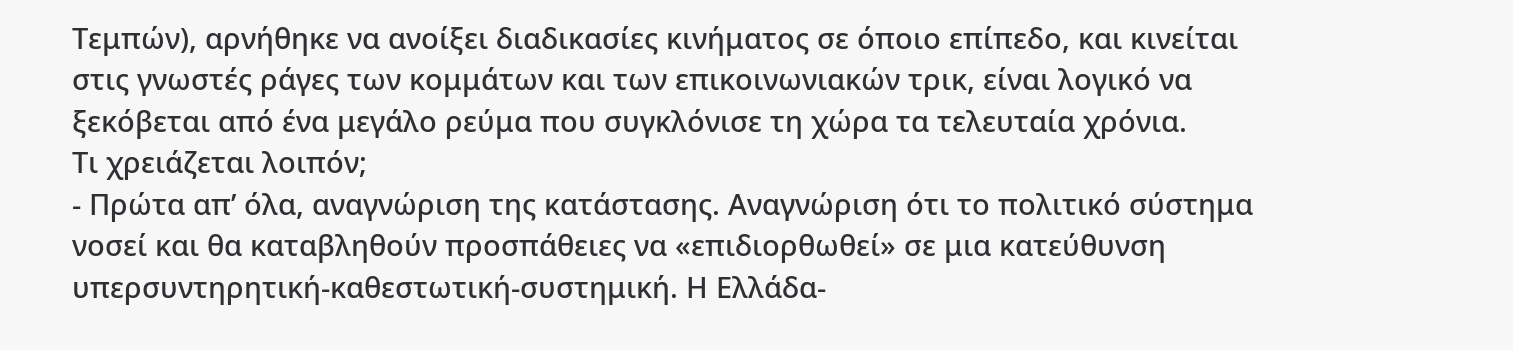Τεμπών), αρνήθηκε να ανοίξει διαδικασίες κινήματος σε όποιο επίπεδο, και κινείται στις γνωστές ράγες των κομμάτων και των επικοινωνιακών τρικ, είναι λογικό να ξεκόβεται από ένα μεγάλο ρεύμα που συγκλόνισε τη χώρα τα τελευταία χρόνια.
Τι χρειάζεται λοιπόν;
- Πρώτα απ’ όλα, αναγνώριση της κατάστασης. Αναγνώριση ότι το πολιτικό σύστημα νοσεί και θα καταβληθούν προσπάθειες να «επιδιορθωθεί» σε μια κατεύθυνση υπερσυντηρητική-καθεστωτική-συστημική. Η Ελλάδα-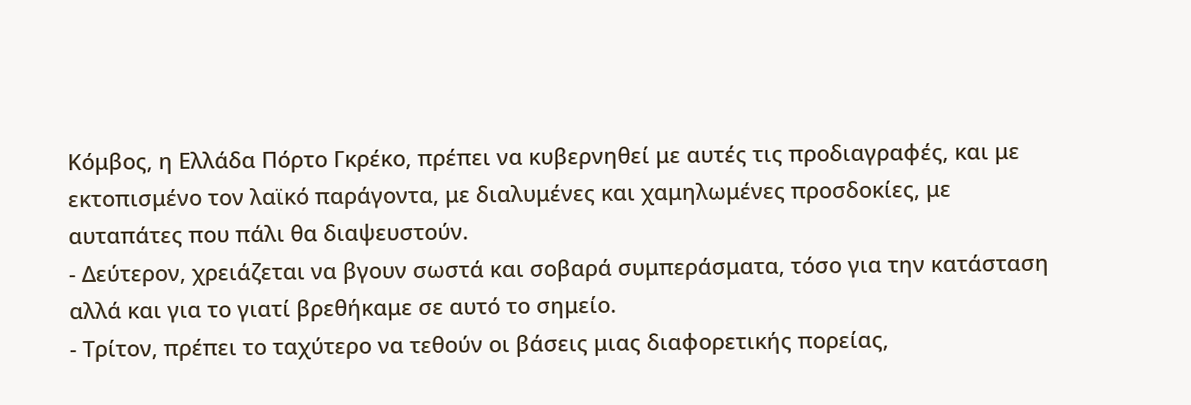Κόμβος, η Ελλάδα Πόρτο Γκρέκο, πρέπει να κυβερνηθεί με αυτές τις προδιαγραφές, και με εκτοπισμένο τον λαϊκό παράγοντα, με διαλυμένες και χαμηλωμένες προσδοκίες, με αυταπάτες που πάλι θα διαψευστούν.
- Δεύτερον, χρειάζεται να βγουν σωστά και σοβαρά συμπεράσματα, τόσο για την κατάσταση αλλά και για το γιατί βρεθήκαμε σε αυτό το σημείο.
- Τρίτον, πρέπει το ταχύτερο να τεθούν οι βάσεις μιας διαφορετικής πορείας,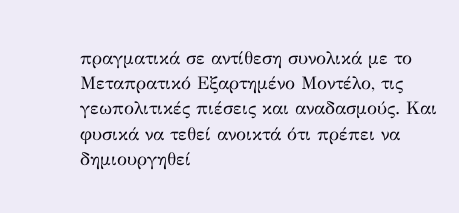πραγματικά σε αντίθεση συνολικά με το Μεταπρατικό Εξαρτημένο Μοντέλο, τις γεωπολιτικές πιέσεις και αναδασμούς. Και φυσικά να τεθεί ανοικτά ότι πρέπει να δημιουργηθεί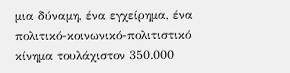μια δύναμη, ένα εγχείρημα, ένα πολιτικό-κοινωνικό-πολιτιστικό κίνημα τουλάχιστον 350.000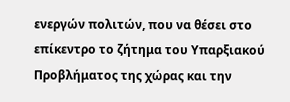ενεργών πολιτών, που να θέσει στο επίκεντρο το ζήτημα του Υπαρξιακού Προβλήματος της χώρας και την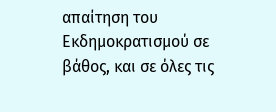απαίτηση του Εκδημοκρατισμού σε βάθος, και σε όλες τις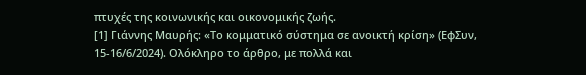πτυχές της κοινωνικής και οικονομικής ζωής.
[1] Γιάννης Μαυρής: «Το κομματικό σύστημα σε ανοικτή κρίση» (ΕφΣυν, 15-16/6/2024). Ολόκληρο το άρθρο, με πολλά και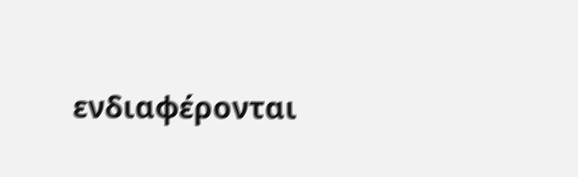ενδιαφέρονται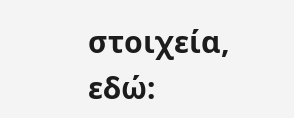στοιχεία, εδώ: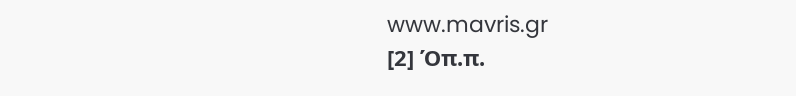www.mavris.gr
[2] Όπ.π.